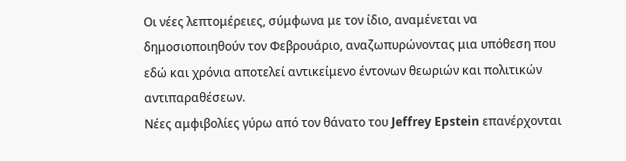Οι νέες λεπτομέρειες, σύμφωνα με τον ίδιο, αναμένεται να δημοσιοποιηθούν τον Φεβρουάριο, αναζωπυρώνοντας μια υπόθεση που εδώ και χρόνια αποτελεί αντικείμενο έντονων θεωριών και πολιτικών αντιπαραθέσεων.
Νέες αμφιβολίες γύρω από τον θάνατο του Jeffrey Epstein επανέρχονται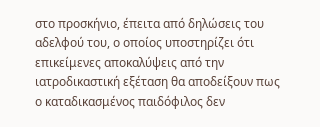στο προσκήνιο, έπειτα από δηλώσεις του αδελφού του, ο οποίος υποστηρίζει ότι επικείμενες αποκαλύψεις από την ιατροδικαστική εξέταση θα αποδείξουν πως ο καταδικασμένος παιδόφιλος δεν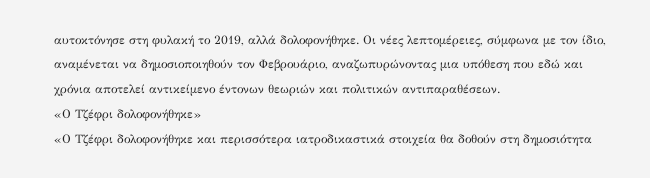αυτοκτόνησε στη φυλακή το 2019, αλλά δολοφονήθηκε. Οι νέες λεπτομέρειες, σύμφωνα με τον ίδιο, αναμένεται να δημοσιοποιηθούν τον Φεβρουάριο, αναζωπυρώνοντας μια υπόθεση που εδώ και χρόνια αποτελεί αντικείμενο έντονων θεωριών και πολιτικών αντιπαραθέσεων.
«Ο Τζέφρι δολοφονήθηκε»
«Ο Τζέφρι δολοφονήθηκε και περισσότερα ιατροδικαστικά στοιχεία θα δοθούν στη δημοσιότητα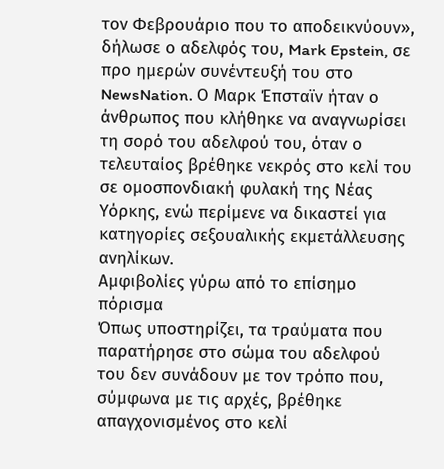τον Φεβρουάριο που το αποδεικνύουν», δήλωσε ο αδελφός του, Mark Epstein, σε προ ημερών συνέντευξή του στο NewsNation. Ο Μαρκ Έπσταϊν ήταν ο άνθρωπος που κλήθηκε να αναγνωρίσει τη σορό του αδελφού του, όταν ο τελευταίος βρέθηκε νεκρός στο κελί του σε ομοσπονδιακή φυλακή της Νέας Υόρκης, ενώ περίμενε να δικαστεί για κατηγορίες σεξουαλικής εκμετάλλευσης ανηλίκων.
Aμφιβολίες γύρω από το επίσημο πόρισμα
Όπως υποστηρίζει, τα τραύματα που παρατήρησε στο σώμα του αδελφού του δεν συνάδουν με τον τρόπο που, σύμφωνα με τις αρχές, βρέθηκε απαγχονισμένος στο κελί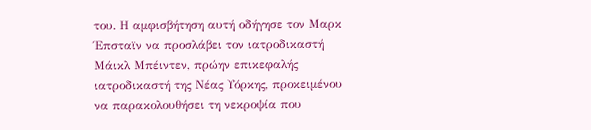του. Η αμφισβήτηση αυτή οδήγησε τον Μαρκ Έπσταϊν να προσλάβει τον ιατροδικαστή Μάικλ Μπέιντεν, πρώην επικεφαλής ιατροδικαστή της Νέας Υόρκης, προκειμένου να παρακολουθήσει τη νεκροψία που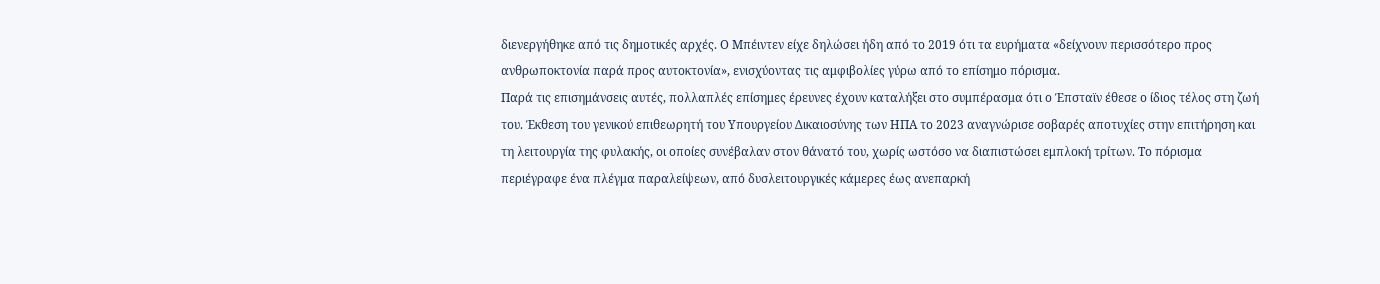διενεργήθηκε από τις δημοτικές αρχές. Ο Μπέιντεν είχε δηλώσει ήδη από το 2019 ότι τα ευρήματα «δείχνουν περισσότερο προς ανθρωποκτονία παρά προς αυτοκτονία», ενισχύοντας τις αμφιβολίες γύρω από το επίσημο πόρισμα.
Παρά τις επισημάνσεις αυτές, πολλαπλές επίσημες έρευνες έχουν καταλήξει στο συμπέρασμα ότι ο Έπσταϊν έθεσε ο ίδιος τέλος στη ζωή του. Έκθεση του γενικού επιθεωρητή του Υπουργείου Δικαιοσύνης των ΗΠΑ το 2023 αναγνώρισε σοβαρές αποτυχίες στην επιτήρηση και τη λειτουργία της φυλακής, οι οποίες συνέβαλαν στον θάνατό του, χωρίς ωστόσο να διαπιστώσει εμπλοκή τρίτων. Το πόρισμα περιέγραφε ένα πλέγμα παραλείψεων, από δυσλειτουργικές κάμερες έως ανεπαρκή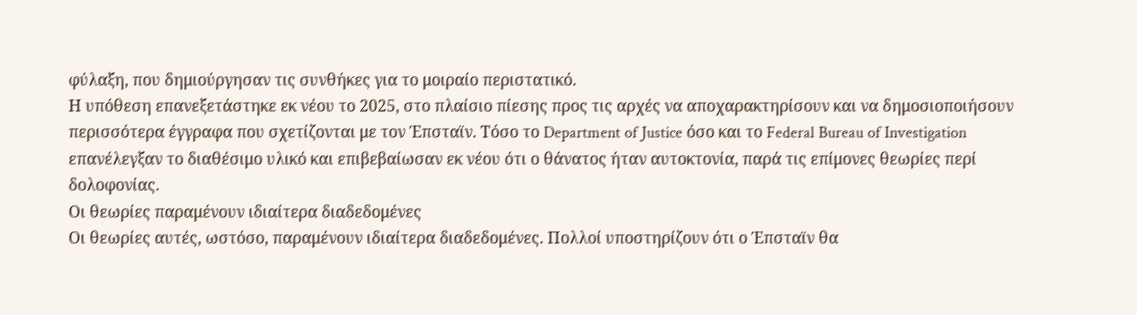φύλαξη, που δημιούργησαν τις συνθήκες για το μοιραίο περιστατικό.
Η υπόθεση επανεξετάστηκε εκ νέου το 2025, στο πλαίσιο πίεσης προς τις αρχές να αποχαρακτηρίσουν και να δημοσιοποιήσουν περισσότερα έγγραφα που σχετίζονται με τον Έπσταϊν. Τόσο το Department of Justice όσο και το Federal Bureau of Investigation επανέλεγξαν το διαθέσιμο υλικό και επιβεβαίωσαν εκ νέου ότι ο θάνατος ήταν αυτοκτονία, παρά τις επίμονες θεωρίες περί δολοφονίας.
Οι θεωρίες παραμένουν ιδιαίτερα διαδεδομένες
Οι θεωρίες αυτές, ωστόσο, παραμένουν ιδιαίτερα διαδεδομένες. Πολλοί υποστηρίζουν ότι ο Έπσταϊν θα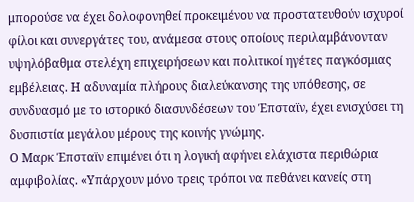μπορούσε να έχει δολοφονηθεί προκειμένου να προστατευθούν ισχυροί φίλοι και συνεργάτες του, ανάμεσα στους οποίους περιλαμβάνονταν υψηλόβαθμα στελέχη επιχειρήσεων και πολιτικοί ηγέτες παγκόσμιας εμβέλειας. Η αδυναμία πλήρους διαλεύκανσης της υπόθεσης, σε συνδυασμό με το ιστορικό διασυνδέσεων του Έπσταϊν, έχει ενισχύσει τη δυσπιστία μεγάλου μέρους της κοινής γνώμης.
Ο Μαρκ Έπσταϊν επιμένει ότι η λογική αφήνει ελάχιστα περιθώρια αμφιβολίας. «Υπάρχουν μόνο τρεις τρόποι να πεθάνει κανείς στη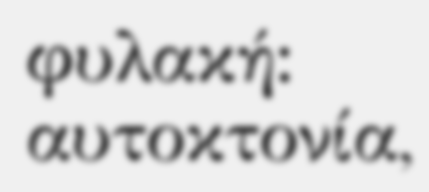φυλακή: αυτοκτονία,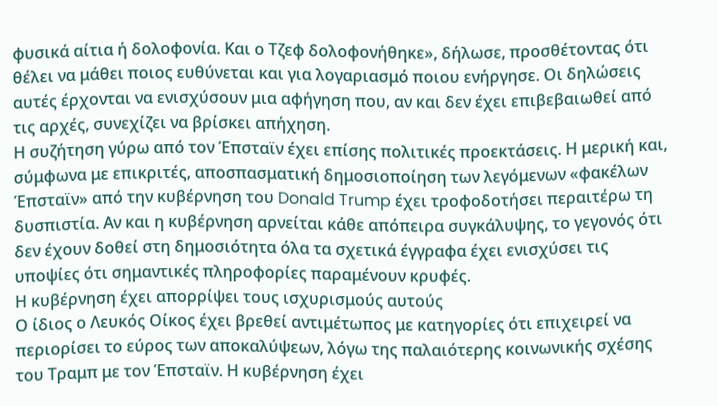φυσικά αίτια ή δολοφονία. Και ο Τζεφ δολοφονήθηκε», δήλωσε, προσθέτοντας ότι θέλει να μάθει ποιος ευθύνεται και για λογαριασμό ποιου ενήργησε. Οι δηλώσεις αυτές έρχονται να ενισχύσουν μια αφήγηση που, αν και δεν έχει επιβεβαιωθεί από τις αρχές, συνεχίζει να βρίσκει απήχηση.
Η συζήτηση γύρω από τον Έπσταϊν έχει επίσης πολιτικές προεκτάσεις. Η μερική και, σύμφωνα με επικριτές, αποσπασματική δημοσιοποίηση των λεγόμενων «φακέλων Έπσταϊν» από την κυβέρνηση του Donald Trump έχει τροφοδοτήσει περαιτέρω τη δυσπιστία. Αν και η κυβέρνηση αρνείται κάθε απόπειρα συγκάλυψης, το γεγονός ότι δεν έχουν δοθεί στη δημοσιότητα όλα τα σχετικά έγγραφα έχει ενισχύσει τις υποψίες ότι σημαντικές πληροφορίες παραμένουν κρυφές.
Η κυβέρνηση έχει απορρίψει τους ισχυρισμούς αυτούς
Ο ίδιος ο Λευκός Οίκος έχει βρεθεί αντιμέτωπος με κατηγορίες ότι επιχειρεί να περιορίσει το εύρος των αποκαλύψεων, λόγω της παλαιότερης κοινωνικής σχέσης του Τραμπ με τον Έπσταϊν. Η κυβέρνηση έχει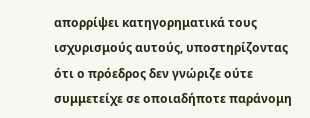απορρίψει κατηγορηματικά τους ισχυρισμούς αυτούς, υποστηρίζοντας ότι ο πρόεδρος δεν γνώριζε ούτε συμμετείχε σε οποιαδήποτε παράνομη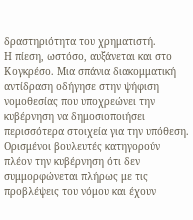δραστηριότητα του χρηματιστή.
Η πίεση, ωστόσο, αυξάνεται και στο Κογκρέσο. Μια σπάνια διακομματική αντίδραση οδήγησε στην ψήφιση νομοθεσίας που υποχρεώνει την κυβέρνηση να δημοσιοποιήσει περισσότερα στοιχεία για την υπόθεση. Ορισμένοι βουλευτές κατηγορούν πλέον την κυβέρνηση ότι δεν συμμορφώνεται πλήρως με τις προβλέψεις του νόμου και έχουν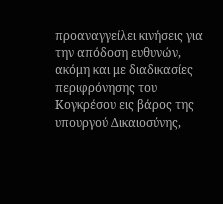προαναγγείλει κινήσεις για την απόδοση ευθυνών, ακόμη και με διαδικασίες περιφρόνησης του Κογκρέσου εις βάρος της υπουργού Δικαιοσύνης,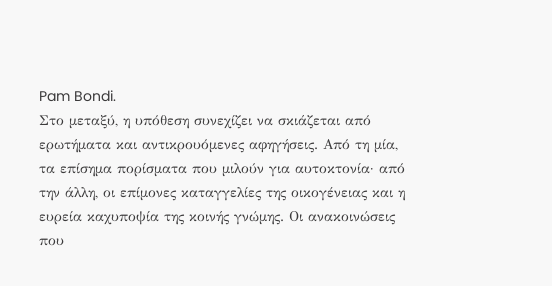Pam Bondi.
Στο μεταξύ, η υπόθεση συνεχίζει να σκιάζεται από ερωτήματα και αντικρουόμενες αφηγήσεις. Από τη μία, τα επίσημα πορίσματα που μιλούν για αυτοκτονία· από την άλλη, οι επίμονες καταγγελίες της οικογένειας και η ευρεία καχυποψία της κοινής γνώμης. Οι ανακοινώσεις που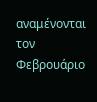αναμένονται τον Φεβρουάριο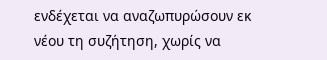ενδέχεται να αναζωπυρώσουν εκ νέου τη συζήτηση, χωρίς να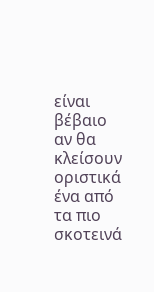είναι βέβαιο αν θα κλείσουν οριστικά ένα από τα πιο σκοτεινά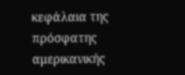κεφάλαια της πρόσφατης αμερικανικής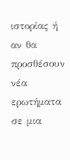ιστορίας ή αν θα προσθέσουν νέα ερωτήματα σε μια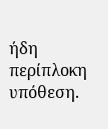ήδη περίπλοκη υπόθεση.